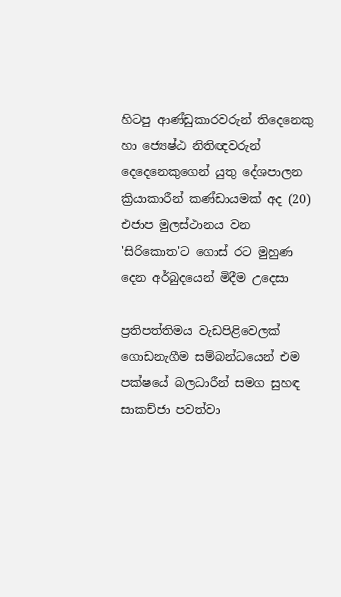හිටපු ආණ්ඩුකාරවරුන් තිදෙනෙකු හා ජ්‍යෙෂ්ඨ නිතිඥවරුන් දෙදෙනෙකුගෙන් යුතු දේශපාලන ක්‍රියාකාරීන් කණ්ඩායමක් අද (20) එජාප මුලස්ථානය වන 'සිරිකොත'ට ගොස් රට මුහුණ දෙන අර්බුදයෙන් මිදීම උදෙසා

ප්‍රතිපත්තිමය වැඩපිළිවෙලක් ගොඩනැගීම සම්බන්ධයෙන් එම පක්ෂයේ බලධාරීන් සමග සුහඳ සාකච්ජා පවත්වා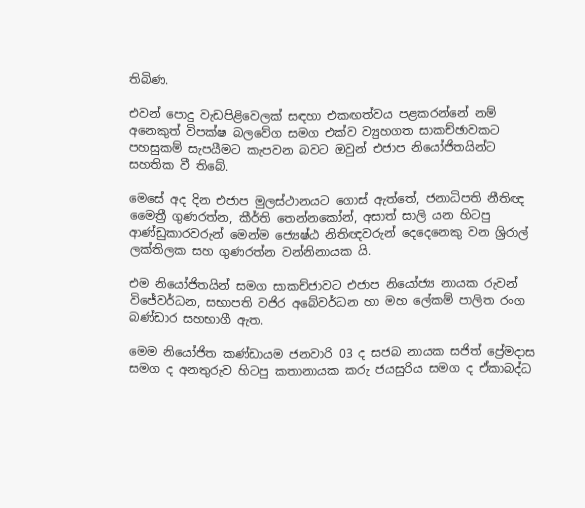තිබිණ.

එවන් පොදු වැඩපිළිවෙලක් සඳහා එකඟත්වය පළකරන්නේ නම් අනෙකුත් විපක්ෂ බලවේග සමග එක්ව ව්‍යුහගත සාකච්ඡාවකට පහසුකම් සැපයීමට කැපවන බවට ඔවුන් එජාප නියෝජිතයින්ට සහතික වී තිබේ.

මෙසේ අද දින එජාප මුලස්ථානයට ගොස් ඇත්තේ, ජනාධිපති නීතිඥ මෛත්‍රී ගුණරත්න, කීර්ති තෙන්නකෝන්, අසාත් සාලි යන හිටපු ආණ්ඩුකාරවරුන් මෙන්ම ජ්‍යෙෂ්ඨ නිතිඥවරුන් දෙදෙනෙකු වන ශ්‍රිරාල් ලක්තිලක සහ ගුණරත්න වන්නිනායක යි.

එම නියෝජිතයින් සමග සාකච්ජාවට එජාප නියෝජ්‍ය නායක රුවන් විජේවර්ධන, සභාපති වජිර අබේවර්ධන හා මහ ලේකම් පාලිත රංග බණ්ඩාර සහභාගී ඇත.

මෙම නියෝජිත කණ්ඩායම ජනවාරි 03 ද සජබ නායක සජිත් ප්‍රේමදාස සමග ද අනතුරුව හිටපු කතානායක කරු ජයසුරිය සමග ද ඒකාබද්ධ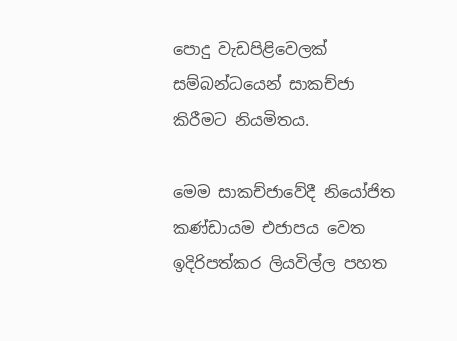පොදු වැඩපිළිවෙලක් සම්බන්ධයෙන් සාකච්ජා කිරීමට නියමිතය.

මෙම සාකච්ජාවේදී නියෝජිත කණ්ඩායම එජාපය වෙත ඉදිරිපත්කර ලියවිල්ල පහත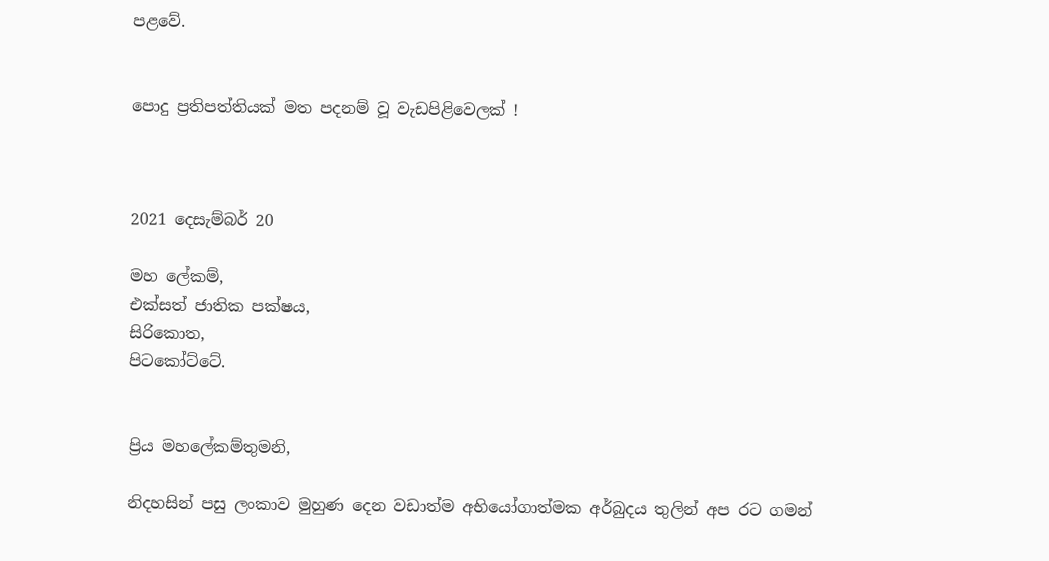පළවේ.


පොදු ප්‍රතිපත්තියක් මත පදනම් වූ වැඩපිළිවෙලක් !



2021 දෙසැම්බර් 20

මහ ලේකම්,
එක්සත් ජාතික පක්ෂය,
සිරිකොත,
පිටකෝට්ටේ.


ප්‍රිය මහලේකම්තුමනි,

නිදහසින් පසු ලංකාව මුහුණ දෙන වඩාත්ම අභියෝගාත්මක අර්බුදය තුලින් අප රට ගමන්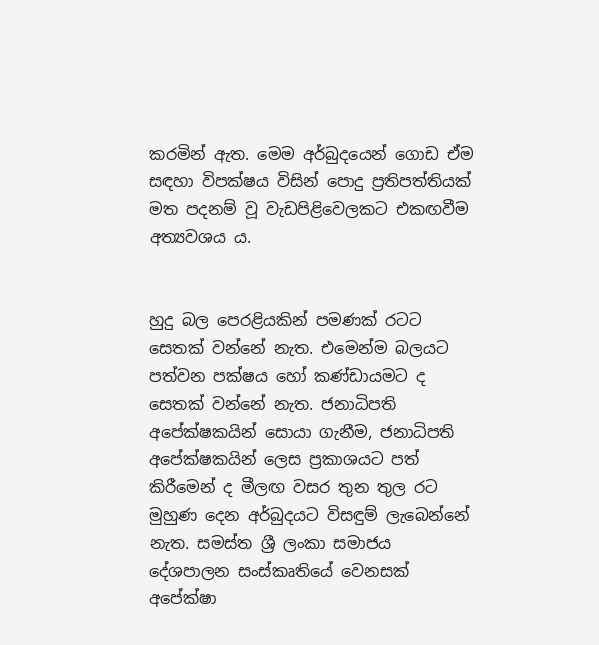කරමින් ඇත. මෙම අර්බුදයෙන් ගොඩ ඒම සඳහා විපක්ෂය විසින් පොදු ප්‍රතිපත්තියක් මත පදනම් වූ වැඩපිළිවෙලකට එකඟවීම අත්‍යවශය ය.


හුදු බල පෙරළියකින් පමණක් රටට සෙතක් වන්නේ නැත. එමෙන්ම බලයට පත්වන පක්ෂය හෝ කණ්ඩායමට ද සෙතක් වන්නේ නැත. ජනාධිපති අපේක්ෂකයින් සොයා ගැනීම, ජනාධිපති අපේක්ෂකයින් ලෙස ප්‍රකාශයට පත් කිරීමෙන් ද මීලඟ වසර තුන තුල රට මුහුණ දෙන අර්බුදයට විසඳුම් ලැබෙන්නේ නැත. සමස්ත ශ්‍රී ලංකා සමාජය දේශපාලන සංස්කෘතියේ වෙනසක් අපේක්ෂා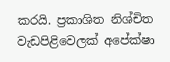කරයි. ප්‍රකාශිත නිශ්චිත වැඩපිළිවෙලක් අපේක්ෂා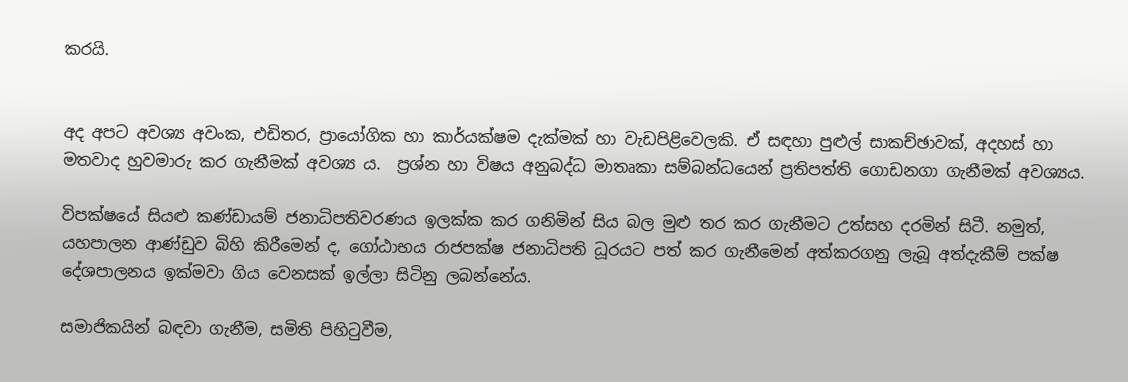කරයි.


අද අපට අවශ්‍ය අවංක, එඩිතර, ප්‍රායෝගික හා කාර්යක්ෂම දැක්මක් හා වැඩපිළිවෙලකි. ඒ සඳහා පුළුල් සාකච්ඡාවක්, අදහස් හා මතවාද හුවමාරු කර ගැනීමක් අවශ්‍ය ය.  ප්‍රශ්න හා විෂය අනුබද්ධ මාතෘකා සම්බන්ධයෙන් ප්‍රතිපත්ති ගොඩනගා ගැනීමක් අවශ්‍යය.

විපක්ෂයේ සියළු කණ්ඩායම් ජනාධිපතිවරණය ඉලක්ක කර ගනිමින් සිය බල මුළු තර කර ගැනීමට උත්සහ දරමින් සිටී. නමුත්, යහපාලන ආණ්ඩුව බිහි කිරීමෙන් ද, ගෝඨාභය රාජපක්ෂ ජනාධිපති ධූරයට පත් කර ගැනීමෙන් අත්කරගනු ලැබූ අත්දැකීම් පක්ෂ දේශපාලනය ඉක්මවා ගිය වෙනසක් ඉල්ලා සිටිනු ලබන්නේය.

සමාජිකයින් බඳවා ගැනීම, සමිති පිහිටුවීම,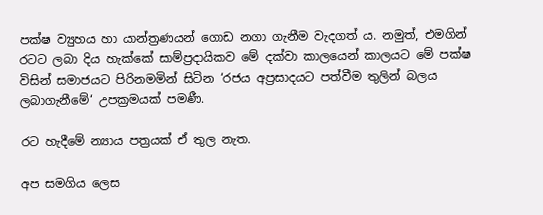පක්ෂ ව්‍යුහය හා යාන්ත්‍රණයන් ගොඩ නගා ගැනීම වැදගත් ය. නමුත්, එමගින් රටට ලබා දිය හැක්කේ සාම්ප්‍රදායිකව මේ දක්වා කාලයෙන් කාලයට මේ පක්ෂ විසින් සමාජයට පිරිනමමින් සිටින ‘රජය අප්‍රසාදයට පත්වීම තුලින් බලය ලබාගැනීමේ‘ උපක්‍රමයක් පමණී.

රට හැදීමේ න්‍යාය පත්‍රයක් ඒ තුල නැත.

අප සමගිය ලෙස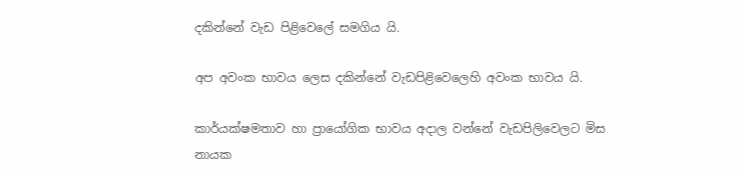දකින්නේ වැඩ පිළිවෙලේ සමගිය යි.

අප අවංක භාවය ලෙස දකින්නේ වැඩපිළිවෙලෙහි අවංක භාවය යි.

කාර්යක්ෂමතාව හා ප්‍රායෝගික භාවය අදාල වන්නේ වැඩපිලිවෙලට මිස නායක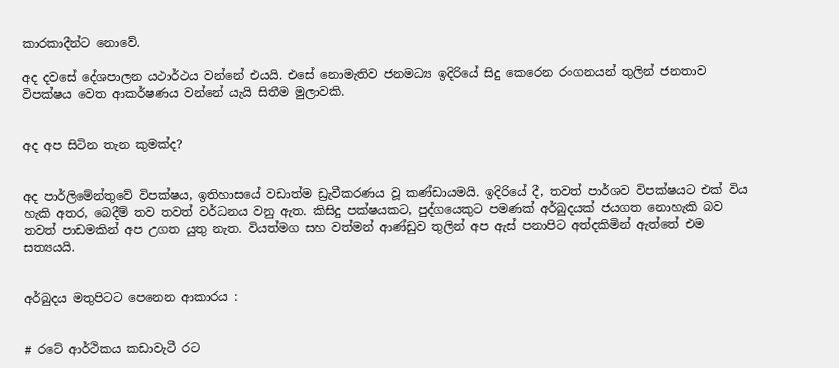කාරකාදීන්ට නොවේ.

අද දවසේ දේශපාලන යථාර්ථය වන්නේ එයයි. එසේ නොමැතිව ජනමධ්‍ය ඉදිරියේ සිදු කෙරෙන රංගනයන් තුලින් ජනතාව විපක්ෂය වෙත ආකර්ෂණය වන්නේ යැයි සිතීම මුලාවකි.


අද අප සිටින තැන කුමක්ද?


අද පාර්ලිමේන්තුවේ විපක්ෂය, ඉතිහාසයේ වඩාත්ම ඩ්‍රැවීකරණය වූ කණ්ඩායමයි. ඉදිරියේ දී, තවත් පාර්ශව විපක්ෂයට එක් විය හැකි අතර, බෙදීම් තව තවත් වර්ධනය වනු ඇත. කිසිදු පක්ෂයකට, පුද්ගයෙකුට පමණක් අර්බුදයක් ජයගත නොහැකි බව තවත් පාඩමකින් අප උගත යුතු නැත. වියත්මග සහ වත්මන් ආණ්ඩුව තුලින් අප ඇස් පනාපිට අත්දකිමින් ඇත්තේ එම සත්‍යයයි.


අර්බුදය මතුපිටට පෙනෙන ආකාරය :


# රටේ ආර්ථිකය කඩාවැටී රට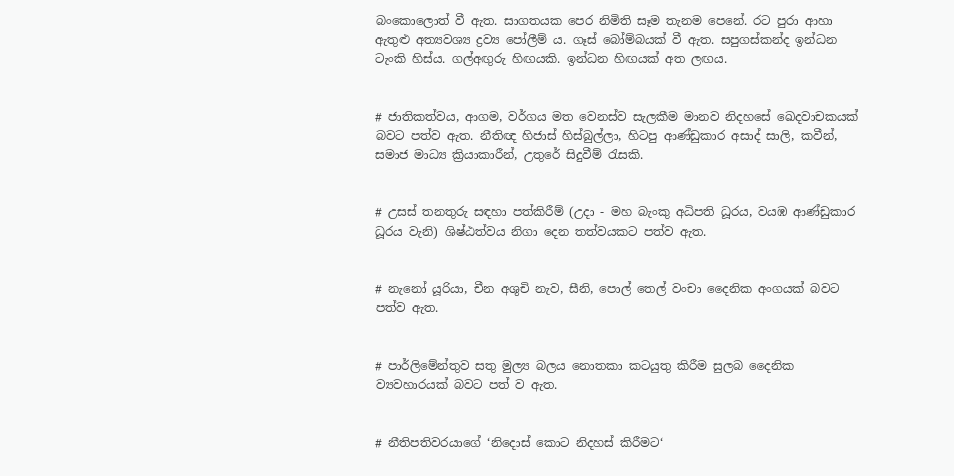බංකොලොත් වී ඇත. සාගතයක පෙර නිමිති සෑම තැනම පෙනේ. රට පුරා ආහා ඇතුළු අත්‍යවශ්‍ය ද්‍රව්‍ය පෝලීම් ය. ගෑස් බෝම්බයක් වී ඇත. සපුගස්කන්ද ඉන්ධන ටැංකි හිස්ය. ගල්අඟුරු හිඟයකි. ඉන්ධන හිඟයක් අත ලඟය.


# ජාතිකත්වය, ආගම, වර්ගය මත වෙනස්ව සැලකීම මානව නිදහසේ ඛෙදවාචකයක් බවට පත්ව ඇත. නීතිඥ හිජාස් හිස්බුල්ලා, හිටපු ආණ්ඩුකාර අසාද් සාලි, කවීන්, සමාජ මාධ්‍ය ක්‍රියාකාරීන්, උතුරේ සිදුවීම් රැසකි.


# උසස් තනතුරු සඳහා පත්කිරීම් (උදා - මහ බැංකු අධිපති ධූරය, වයඹ ආණ්ඩුකාර ධූරය වැනි) ශිෂ්ඨත්වය නිගා දෙන තත්වයකට පත්ව ඇත.


# නැනෝ යූරියා, චීන අශුචි නැව, සීනි, පොල් තෙල් වංචා දෛනික අංගයක් බවට පත්ව ඇත.


# පාර්ලිමේන්තුව සතු මුල්‍ය බලය නොතකා කටයුතු කිරීම සුලබ දෛනික ව්‍යවහාරයක් බවට පත් ව ඇත.


# නීතිපතිවරයාගේ ‘නිදොස් කොට නිදහස් කිරීමට‘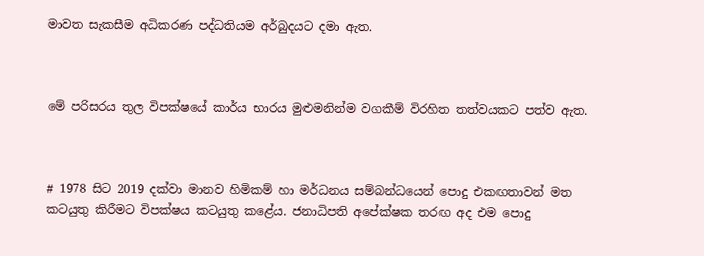මාවත සැකසීම අධිකරණ පද්ධතියම අර්බුදයට දමා ඇත.



මේ පරිසරය තුල විපක්ෂයේ කාර්ය භාරය මුළුමනින්ම වගකීම් විරහිත තත්වයකට පත්ව ඇත.



# 1978 සිට 2019 දක්වා මානව හිමිකම් හා මර්ධනය සම්බන්ධයෙන් පොදු එකඟතාවන් මත කටයුතු කිරීමට විපක්ෂය කටයුතු කළේය. ජනාධිපති අපේක්ෂක තරඟ අද එම පොදු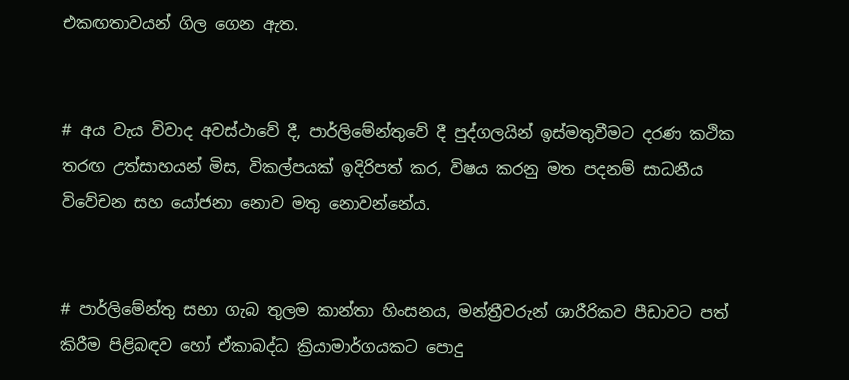එකඟතාවයන් ගිල ගෙන ඇත.


# අය වැය විවාද අවස්ථාවේ දී, පාර්ලිමේන්තුවේ දී පුද්ගලයින් ඉස්මතුවීමට දරණ කථික තරඟ උත්සාහයන් මිස, විකල්පයක් ඉදිරිපත් කර, විෂය කරනු මත පදනම් සාධනීය විවේචන සහ යෝජනා නොව මතු නොවන්නේය.


# පාර්ලිමේන්තු සභා ගැබ තුලම කාන්තා හිංසනය, මන්ත්‍රීවරුන් ශාරීරිකව පීඩාවට පත් කිරීම පිළිබඳව හෝ ඒකාබද්ධ ක්‍රියාමාර්ගයකට පොදු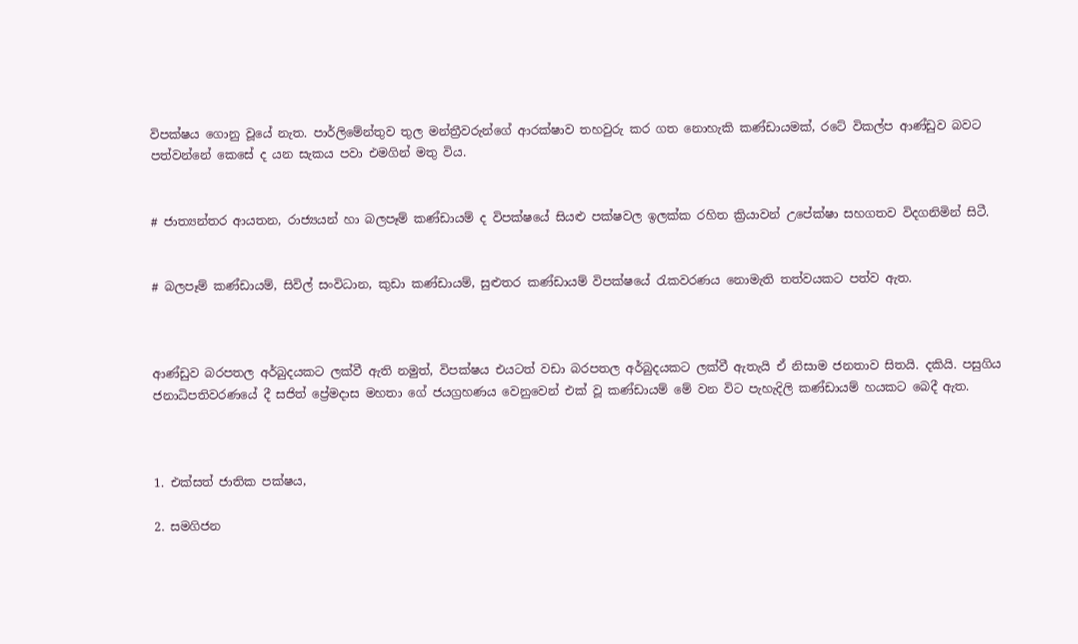විපක්ෂය ගොනු වූයේ නැත. පාර්ලිමේන්තුව තුල මන්ත්‍රීවරුන්ගේ ආරක්ෂාව තහවුරු කර ගත නොහැකි කණ්ඩායමක්, රටේ විකල්ප ආණ්ඩුව බවට පත්වන්නේ කෙසේ ද යන සැකය පවා එමගින් මතු විය.


# ජාත්‍යන්තර ආයතන, රාජ්‍යයන් හා බලපෑම් කණ්ඩායම් ද විපක්ෂයේ සියළු පක්ෂවල ඉලක්ක රහිත ක්‍රියාවන් උපේක්ෂා සහගතව විදගනිමින් සිටී.


# බලපෑම් කණ්ඩායම්, සිවිල් සංවිධාන, කුඩා කණ්ඩායම්, සුළුතර කණ්ඩායම් විපක්ෂයේ රැකවරණය නොමැති තත්වයකට පත්ව ඇත.



ආණ්ඩුව බරපතල අර්බුදයකට ලක්වී ඇති නමුත්, විපක්ෂය එයටත් වඩා බරපතල අර්බුදයකට ලක්වී ඇතැයි ඒ නිසාම ජනතාව සිතයි. දකියි. පසුගිය ජනාධිපතිවරණයේ දී සජිත් ප්‍රේමදාස මහතා ගේ ජයග්‍රහණය වෙනුවෙන් එක් වූ කණ්ඩායම් මේ වන විට පැහැදිලි කණ්ඩායම් හයකට බෙදී ඇත.



1. එක්සත් ජාතික පක්ෂය,

2. සමගිජන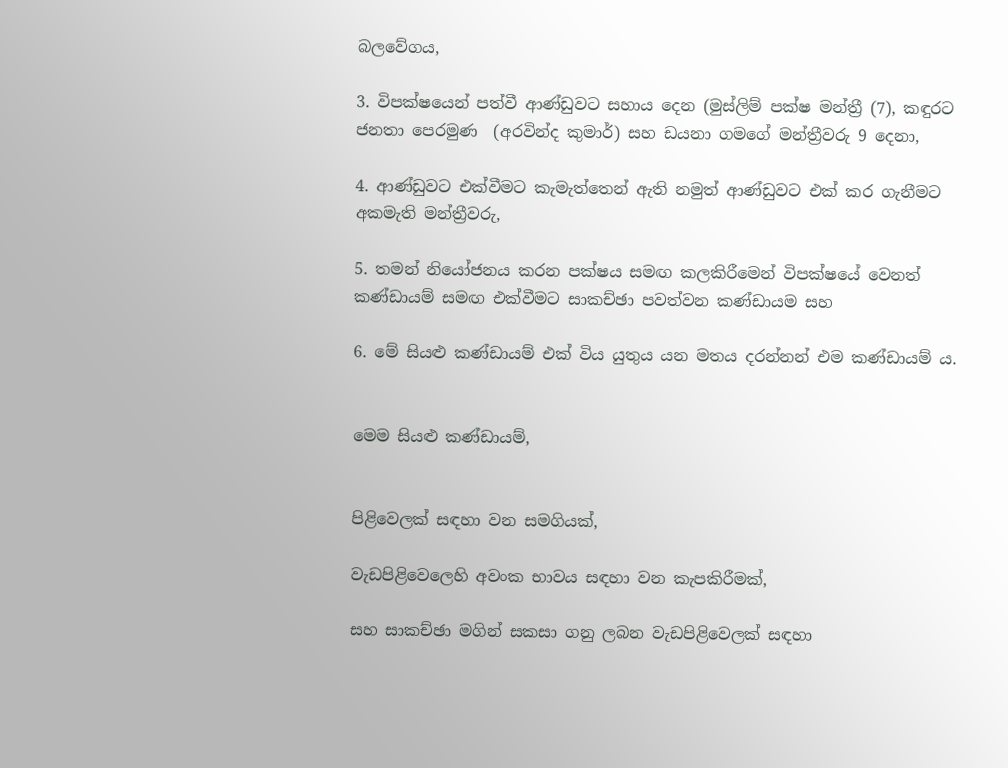බලවේගය,

3. විපක්ෂයෙන් පත්වී ආණ්ඩුවට සහාය දෙන (මුස්ලිම් පක්ෂ මන්ත්‍රී (7), කඳුරට ජනතා පෙරමුණ  (අරවින්ද කුමාර්) සහ ඩයනා ගමගේ මන්ත්‍රීවරු 9 දෙනා,

4. ආණ්ඩුවට එක්වීමට කැමැත්තෙන් ඇති නමුත් ආණ්ඩුවට එක් කර ගැනීමට අකමැති මන්ත්‍රීවරු,

5. තමන් නියෝජනය කරන පක්ෂය සමඟ කලකිරීමෙන් විපක්ෂයේ වෙනත් කණ්ඩායම් සමඟ එක්වීමට සාකච්ඡා පවත්වන කණ්ඩායම සහ

6. මේ සියළු කණ්ඩායම් එක් විය යුතුය යන මතය දරන්නන් එම කණ්ඩායම් ය.


මෙම සියළු කණ්ඩායම්,


පිළිවෙලක් සඳහා වන සමගියක්,

වැඩපිළිවෙලෙහි අවංක භාවය සඳහා වන කැපකිරීමක්,

සහ සාකච්ඡා මගින් සකසා ගනු ලබන වැඩපිළිවෙලක් සඳහා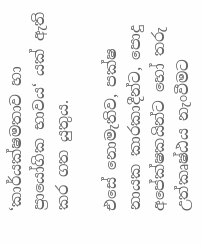‘කාර්යක්ෂමතාව හා ප්‍රායෝගික භාවය‘ යක් ඇති කර ගත යුතුය.

එසේ නොමැතිව, පක්ෂ නායක කාරකාදීන්ට, පොදු අපේක්ෂකයින්ට හෝ තරු උත්කෘෂ්ඨය නැංවීමට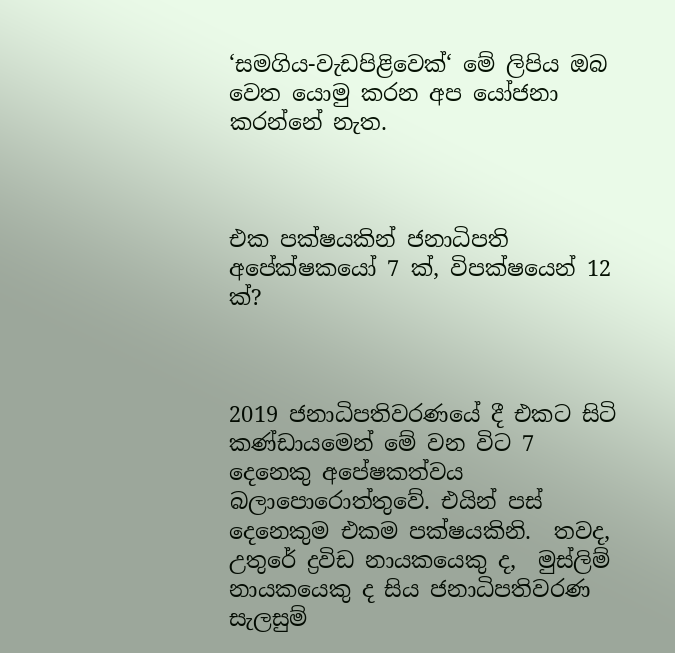‘සමගිය-වැඩපිළිවෙක්‘ මේ ලිපිය ඔබ වෙත යොමු කරන අප යෝජනා කරන්නේ නැත.



එක පක්ෂයකින් ජනාධිපති අපේක්ෂකයෝ 7 ක්, විපක්ෂයෙන් 12 ක්?



2019 ජනාධිපතිවරණයේ දී එකට සිටි කණ්ඩායමෙන් මේ වන විට 7 දෙනෙකු අපේෂකත්වය බලාපොරොත්තුවේ. එයින් පස් දෙනෙකුම එකම පක්ෂයකිනි.  තවද, උතුරේ ද්‍රවිඩ නායකයෙකු ද,  මුස්ලිම් නායකයෙකු ද සිය ජනාධිපතිවරණ සැලසුම්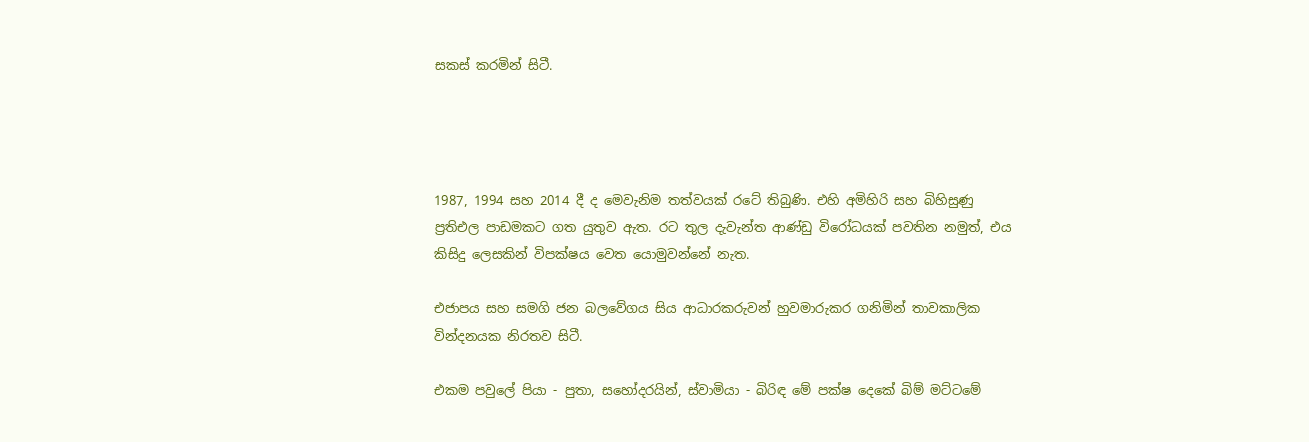සකස් කරමින් සිටී.




1987, 1994 සහ 2014 දී ද මෙවැනිම තත්වයක් රටේ තිබුණි. එහි අමිහිරි සහ බිහිසුණු ප්‍රතිඑල පාඩමකට ගත යුතුව ඇත. රට තුල දැවැන්ත ආණ්ඩු විරෝධයක් පවතින නමුත්, එය කිසිදු ලෙසකින් විපක්ෂය වෙත යොමුවන්නේ නැත.

එජාපය සහ සමගි ජන බලවේගය සිය ආධාරකරුවන් හුවමාරුකර ගනිමින් තාවකාලික වින්දනයක නිරතව සිටී.

එකම පවුලේ පියා - පුතා, සහෝදරයින්, ස්වාමියා - බිරිඳ මේ පක්ෂ දෙකේ බිම් මට්ටමේ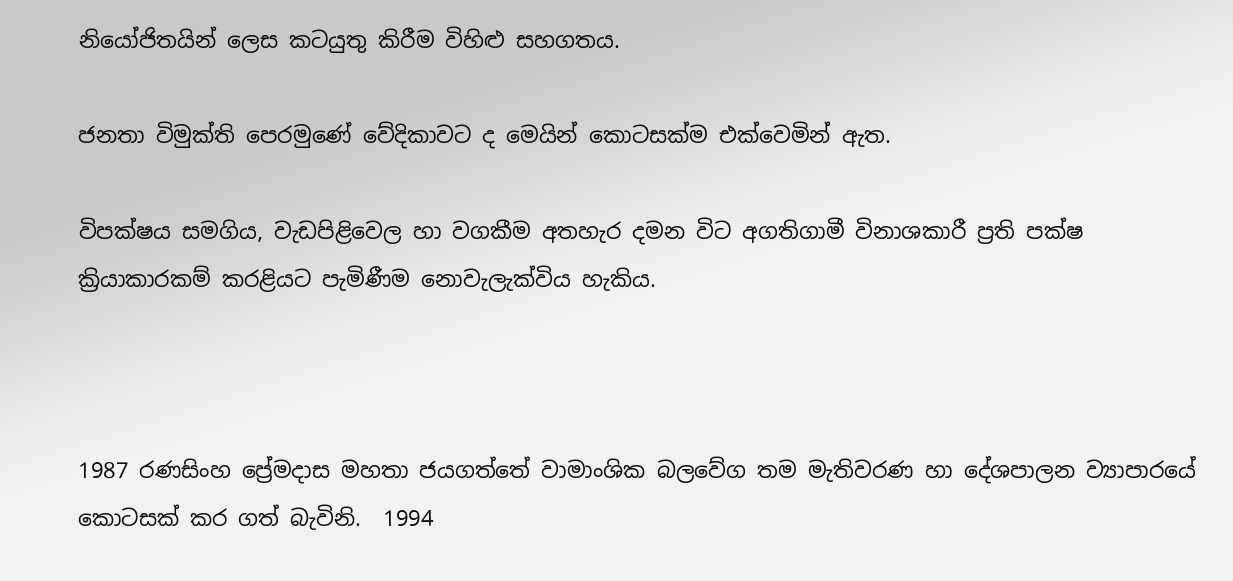නියෝජිතයින් ලෙස කටයුතු කිරීම විහිළු සහගතය.

ජනතා විමුක්ති පෙරමුණේ වේදිකාවට ද මෙයින් කොටසක්ම එක්වෙමින් ඇත.

විපක්ෂය සමගිය, වැඩපිළිවෙල හා වගකීම අතහැර දමන විට අගතිගාමී විනාශකාරී ප්‍රති පක්ෂ ක්‍රියාකාරකම් කරළියට පැමිණීම නොවැලැක්විය හැකිය.



1987 රණසිංහ ප්‍රේමදාස මහතා ජයගත්තේ වාමාංශික බලවේග තම මැතිවරණ හා දේශපාලන ව්‍යාපාරයේ කොටසක් කර ගත් බැවිනි.  1994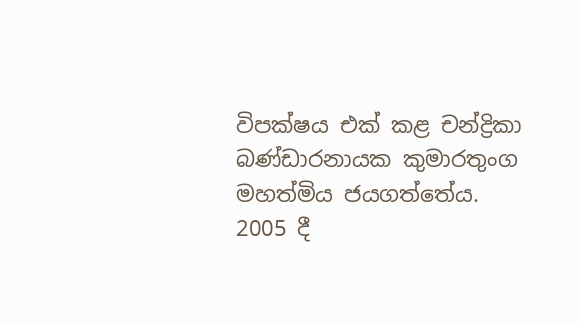විපක්ෂය එක් කළ චන්ද්‍රිකා බණ්ඩාරනායක කුමාරතුංග මහත්මිය ජයගත්තේය. 2005 දී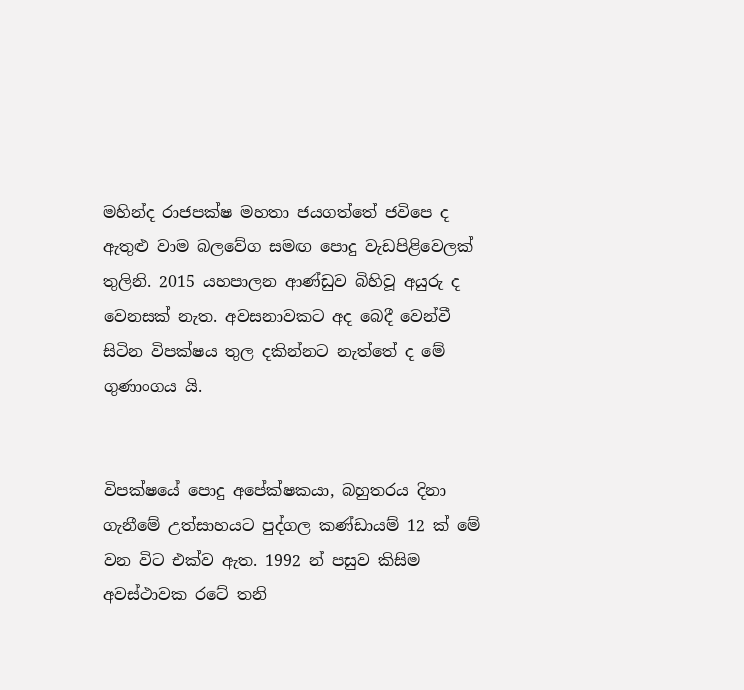මහින්ද රාජපක්ෂ මහතා ජයගත්තේ ජවිපෙ ද ඇතුළු වාම බලවේග සමඟ පොදු වැඩපිළිවෙලක් තුලිනි. 2015 යහපාලන ආණ්ඩුව බිහිවූ අයුරු ද වෙනසක් නැත. අවසනාවකට අද බෙදී වෙන්වී සිටින විපක්ෂය තුල දකින්නට නැත්තේ ද මේ ගුණාංගය යි.


විපක්ෂයේ පොදු අපේක්ෂකයා, බහුතරය දිනා ගැනීමේ උත්සාහයට පුද්ගල කණ්ඩායම් 12 ක් මේ වන විට එක්ව ඇත. 1992 න් පසුව කිසිම අවස්ථාවක රටේ තනි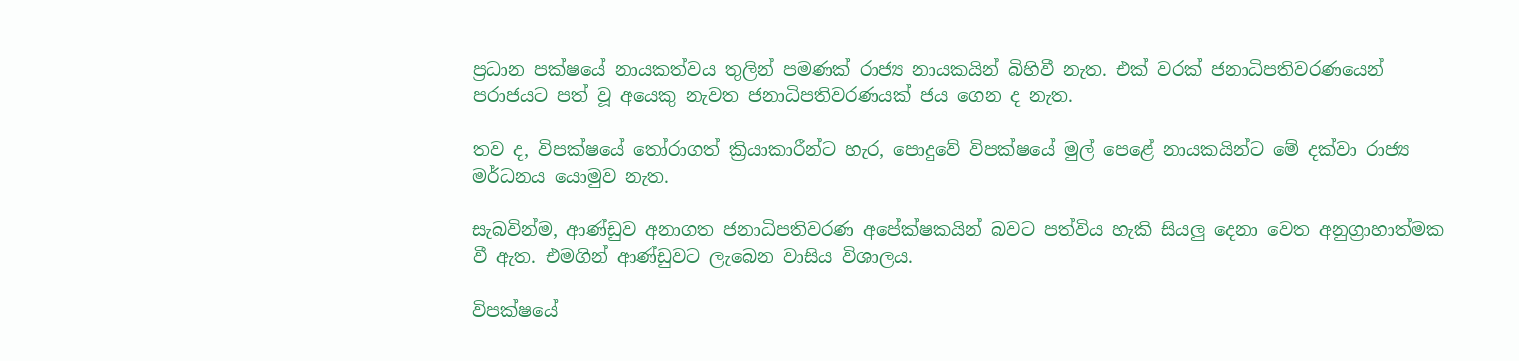ප්‍රධාන පක්ෂයේ නායකත්වය තුලින් පමණක් රාජ්‍ය නායකයින් බිහිවී නැත. එක් වරක් ජනාධිපතිවරණයෙන් පරාජයට පත් වූ අයෙකු නැවත ජනාධිපතිවරණයක් ජය ගෙන ද නැත.

තව ද, විපක්ෂයේ තෝරාගත් ක්‍රියාකාරීන්ට හැර, පොදුවේ විපක්ෂයේ මුල් පෙළේ නායකයින්ට මේ දක්වා රාජ්‍ය මර්ධනය යොමුව නැත.

සැබවින්ම, ආණ්ඩුව අනාගත ජනාධිපතිවරණ අපේක්ෂකයින් බවට පත්විය හැකි සියලු දෙනා වෙත අනුග්‍රාහාත්මක වී ඇත. එමගින් ආණ්ඩුවට ලැබෙන වාසිය විශාලය.

විපක්ෂයේ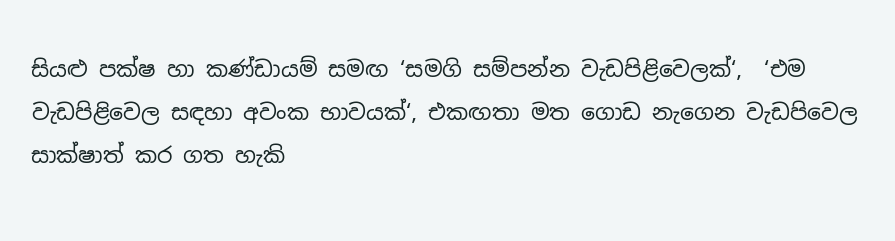සියළු පක්ෂ හා කණ්ඩායම් සමඟ ‘සමගි සම්පන්න වැඩපිළිවෙලක්‘,  ‘එම වැඩපිළිවෙල සඳහා අවංක භාවයක්‘, එකඟතා මත ගොඩ නැගෙන වැඩපිවෙල සාක්ෂාත් කර ගත හැකි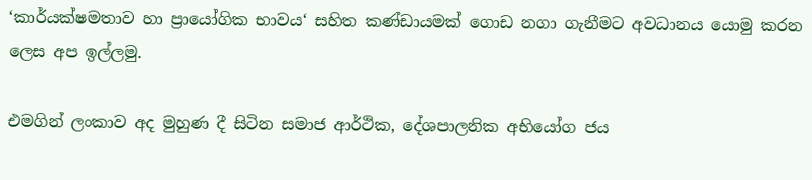‘කාර්යක්ෂමතාව හා ප්‍රායෝගික භාවය‘ සහිත කණ්ඩායමක් ගොඩ නගා ගැනීමට අවධානය යොමු කරන ලෙස අප ඉල්ලමු.

එමගින් ලංකාව අද මුහුණ දී සිටින සමාජ ආර්ථික, දේශපාලනික අභියෝග ජය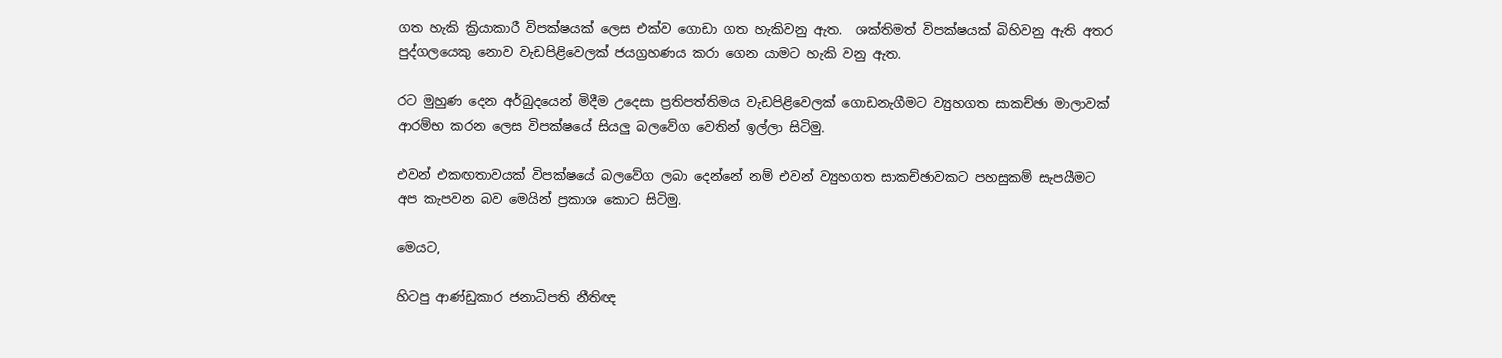ගත හැකි ක්‍රියාකාරී විපක්ෂයක් ලෙස එක්ව ගොඩා ගත හැකිවනු ඇත.  ශක්තිමත් විපක්ෂයක් බිහිවනු ඇති අතර පුද්ගලයෙකු නොව වැඩපිළිවෙලක් ජයග්‍රහණය කරා ගෙන යාමට හැකි වනු ඇත.

රට මුහුණ දෙන අර්බුදයෙන් මිදීම උදෙසා ප්‍රතිපත්තිමය වැඩපිළිවෙලක් ගොඩනැගීමට ව්‍යුහගත සාකච්ඡා මාලාවක් ආරම්භ කරන ලෙස විපක්ෂයේ සියලු බලවේග වෙතින් ඉල්ලා සිටිමු.

එවන් එකඟතාවයක් විපක්ෂයේ බලවේග ලබා දෙන්නේ නම් එවන් ව්‍යුහගත සාකච්ඡාවකට පහසුකම් සැපයීමට අප කැපවන බව මෙයින් ප්‍රකාශ කොට සිටිමු.

මෙයට,

හිටපු ආණ්ඩුකාර ජනාධිපති නීතිඥ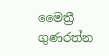මෛත්‍රී ගුණරත්න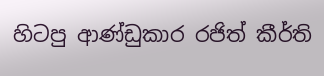හිටපු ආණ්ඩුකාර රජිත් කීර්ති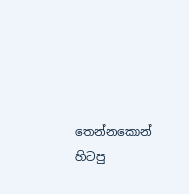තෙන්නකොන්
හිටපු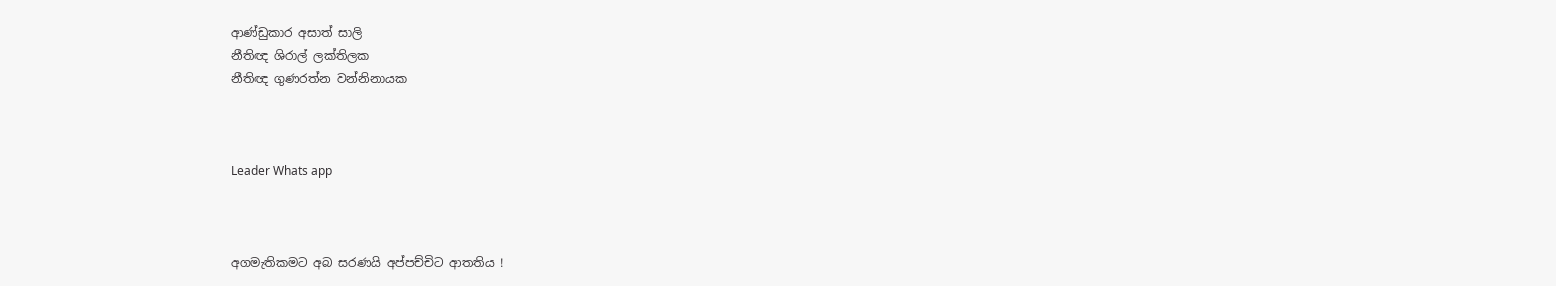ආණ්ඩුකාර අසාත් සාලි
නීතිඥ ශිරාල් ලක්තිලක
නීතිඥ ගුණරත්න වන්නිනායක



Leader Whats app



අගමැතිකමට අබ සරණයි අප්පච්චිට ආතතිය !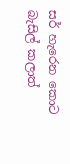සර් හැරෙන කොට බැසිල් කලාත්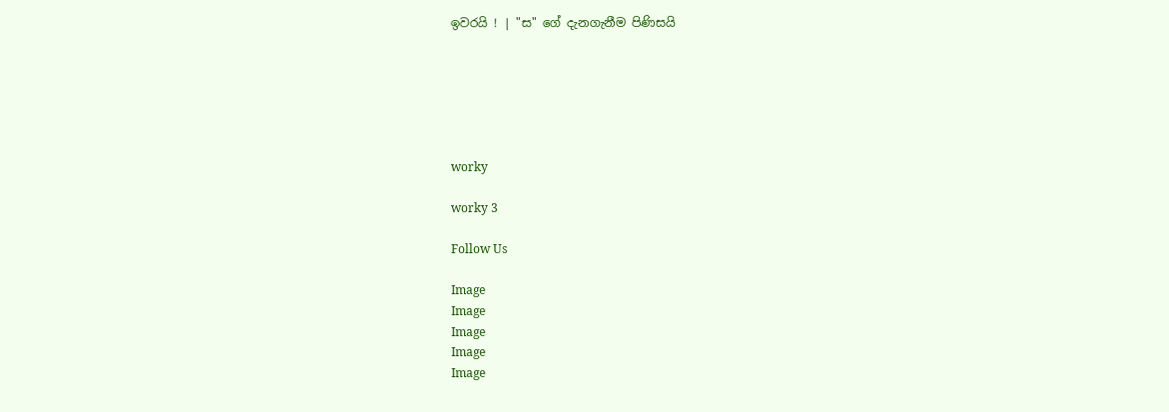ඉවරයි ! | "ස" ගේ දැනගැනීම පිණිසයි






worky

worky 3

Follow Us

Image
Image
Image
Image
Image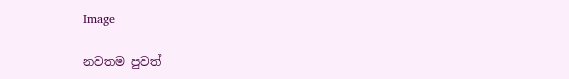Image

නවතම පුවත්